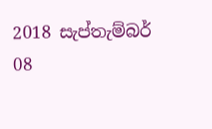2018 සැප්තැම්බර් 08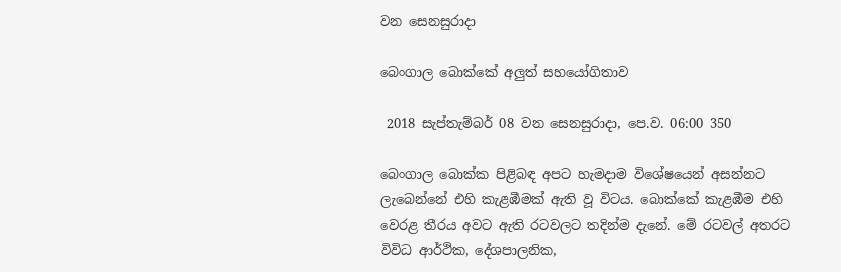වන සෙනසුරාදා

බෙංගාල බොක්කේ අලුත් සහයෝගිතාව

 2018 සැප්තැම්බර් 08 වන සෙනසුරාදා, පෙ.ව. 06:00 350

බෙංගාල බොක්ක පිළිබඳ අපට හැමදාම විශේෂයෙන් අසන්නට ලැබෙන්නේ එහි කැළඹීමක් ඇති වූ විටය. බොක්කේ කැළඹීම එහි වෙරළ තීරය අවට ඇති රටවලට තදින්ම දැනේ. මේ රටවල් අතරට විවිධ ආර්ථික, දේශපාලනික,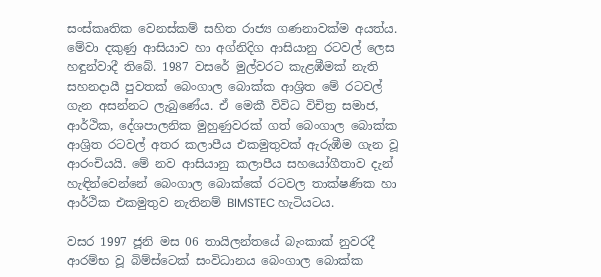සංස්කෘතික වෙනස්කම් සහිත රාජ්‍ය ගණනාවක්ම අයත්ය. මේවා දකුණු ආසියාව හා අග්නිදිග ආසියානු රටවල් ලෙස හඳුන්වාදී තිබේ. 1987 වසරේ මුල්වරට කැළඹීමක් නැති සහනදායී පුවතක් බෙංගාල බොක්ක ආශ්‍රිත මේ රටවල් ගැන අසන්නට ලැබුණේය. ඒ මෙකී විවිධ විචිත්‍ර සමාජ, ආර්ථික, දේශපාලනික මුහුණුවරක් ගත් බෙංගාල බොක්ක ආශ්‍රිත රටවල් අතර කලාපීය එකමුතුවක් ඇරුඹීම ගැන වූ ආරංචියයි. මේ නව ආසියානු කලාපීය සහයෝගීතාව දැන් හැඳින්වෙන්නේ බෙංගාල බොක්කේ රටවල තාක්ෂණික හා ආර්ථික එකමුතුව නැතිනම් BIMSTEC හැටියටය.

වසර 1997 ජූනි මස 06 තායිලන්තයේ බැංකාක් නුවරදී ආරම්භ වූ බිම්ස්ටෙක් සංවිධානය බෙංගාල බොක්ක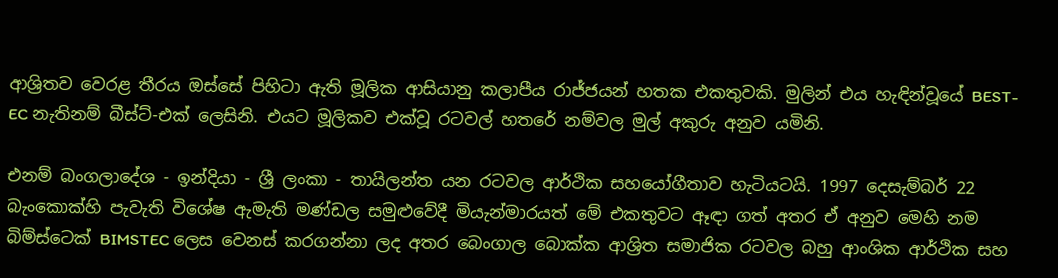ආශ්‍රිතව වෙරළ තීරය ඔස්සේ පිහිටා ඇති මූලික ආසියානු කලාපීය රාජ්ජයන් හතක එකතුවකි. මුලින් එය හැඳින්වූයේ BEST-EC නැතිනම් බීස්ට්-එක් ලෙසිනි. එයට මූලිකව එක්වූ රටවල් හතරේ නම්වල මුල් අකුරු අනුව යමිනි.

එනම් බංගලාදේශ - ඉන්දියා - ශ්‍රී ලංකා - තායිලන්ත යන රටවල ආර්ථික සහයෝගීතාව හැටියටයි. 1997 දෙසැම්බර් 22 බැංකොක්හි පැවැති විශේෂ ඇමැති මණ්ඩල සමුළුවේදී මියැන්මාරයත් මේ එකතුවට ඈඳා ගත් අතර ඒ අනුව මෙහි නම බිම්ස්ටෙක් BIMSTEC ලෙස වෙනස් කරගන්නා ලද අතර බෙංගාල බොක්ක ආශ්‍රිත සමාජික රටවල බහු ආංශික ආර්ථික සහ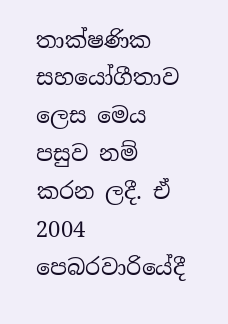තාක්ෂණික සහයෝගීතාව ලෙස මෙය පසුව නම් කරන ලදී. ඒ 2004 පෙබරවාරියේදී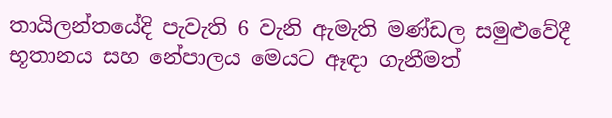තායිලන්තයේදි පැවැති 6 වැනි ඇමැති මණ්ඩල සමුළුවේදී භූතානය සහ නේපාලය මෙයට ඈඳා ගැනීමත්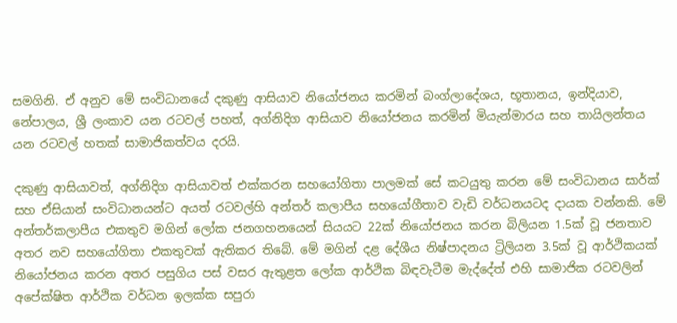සමගිනි. ඒ අනුව මේ සංවිධානයේ දකුණු ආසියාව නියෝජනය කරමින් බංග්ලාදේශය, භූතානය, ඉන්දියාව, නේපාලය, ශ්‍රී ලංකාව යන රටවල් පහත්, අග්නිදිග ආසියාව නියෝජනය කරමින් මියැන්මාරය සහ තායිලන්තය යන රටවල් හතක් සාමාජිකත්වය දරයි.

දකුණු ආසියාවත්, අග්නිදිග ආසියාවත් එක්කරන සහයෝගිතා පාලමක් සේ කටයුතු කරන මේ සංවිධානය සාර්ක් සහ ඒසියාන් සංවිධානයන්ට අයත් රටවල්හි අන්තර් කලාපීය සහයෝගීතාව වැඩි වර්ධනයටද දායක වන්නකි. මේ අන්තර්කලාපීය එකතුව මගින් ලෝක ජනගහනයෙන් සියයට 22ක් නියෝජනය කරන බිලියන 1.5ක් වූ ජනතාව අතර නව සහයෝගිතා එකතුවක් ඇතිකර තිබේ. මේ මගින් දළ දේශීය නිෂ්පාදනය ට්‍රිලියන 3.5ක් වූ ආර්ථිකයක් නියෝජනය කරන අතර පසුගිය පස් වසර ඇතුළත ලෝක ආර්ථික බිඳවැටීම මැද්දේත් එහි සාමාජික රටවලින් අපේක්ෂිත ආර්ථික වර්ධන ඉලක්ක සපුරා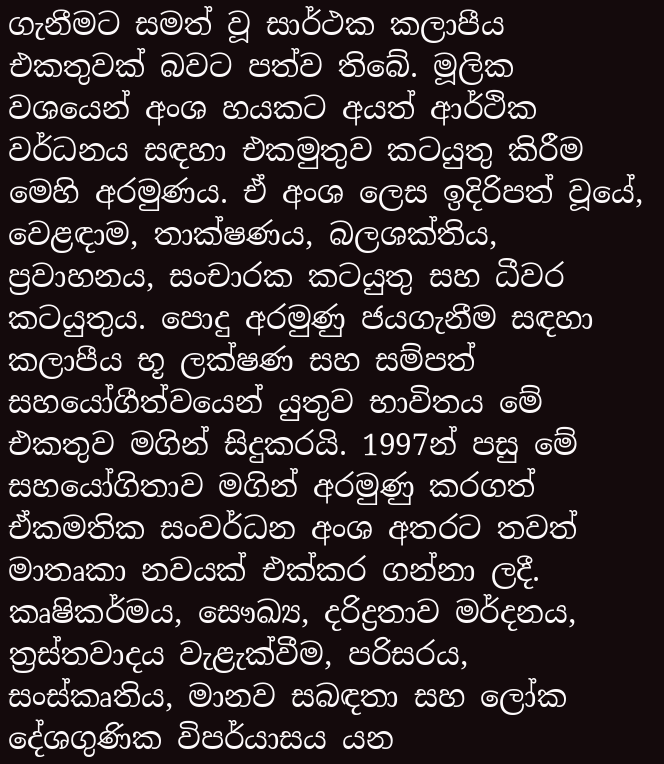ගැනීමට සමත් වූ සාර්ථක කලාපීය එකතුවක් බවට පත්ව තිබේ. මූලික වශයෙන් අංශ හයකට අයත් ආර්ථික වර්ධනය සඳහා එකමුතුව කටයුතු කිරීම මෙහි අරමුණය. ඒ අංශ ලෙස ඉදිරිපත් වූයේ, වෙළඳාම, තාක්ෂණය, බලශක්තිය, ප්‍රවාහනය, සංචාරක කටයුතු සහ ධීවර කටයුතුය. පොදු අරමුණු ජයගැනීම සඳහා කලාපීය භූ ලක්ෂණ සහ සම්පත් සහයෝගීත්වයෙන් යුතුව භාවිතය මේ එකතුව මගින් සිදුකරයි. 1997න් පසු මේ සහයෝගිතාව මගින් අරමුණු කරගත් ඒකමතික සංවර්ධන අංශ අතරට තවත් මාතෘකා නවයක් එක්කර ගන්නා ලදී. කෘෂිකර්මය, සෞඛ්‍ය, දරිද්‍රතාව මර්දනය, ත්‍රස්තවාදය වැළැක්වීම, පරිසරය, සංස්කෘතිය, මානව සබඳතා සහ ලෝක දේශගුණික විපර්යාසය යන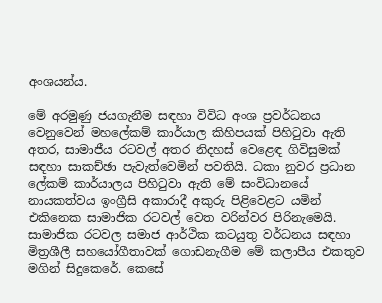අංශයන්ය.

මේ අරමුණු ජයගැනීම සඳහා විවිධ අංශ ප්‍රවර්ධනය වෙනුවෙන් මහලේකම් කාර්යාල කිහිපයක් පිහිටුවා ඇති අතර, සාමාජීය රටවල් අතර නිදහස් වෙළෙඳ ගිවිසුමක් සඳහා සාකච්ඡා පැවැත්වෙමින් පවතියි. ධකා නුවර ප්‍රධාන ලේකම් කාර්යාලය පිහිටුවා ඇති මේ සංවිධානයේ නායකත්වය ඉංග්‍රීසි අකාරාදී අකුරු පිළිවෙළට යමින් එකිනෙක සාමාජික රටවල් වෙත වරින්වර පිරිනැමෙයි. සාමාජික රටවල සමාජ ආර්ථික කටයුතු වර්ධනය සඳහා මිත්‍රශීලී සහයෝගීතාවක් ගොඩනැගීම මේ කලාපීය එකතුව මගින් සිදුකෙරේ. කෙසේ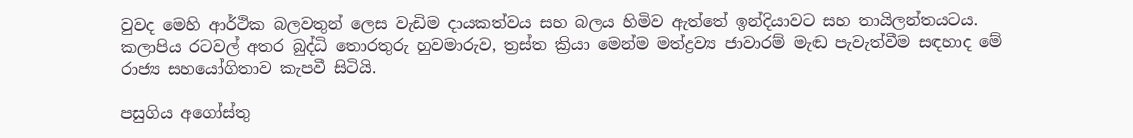වුවද මෙහි ආර්ථික බලවතුන් ලෙස වැඩිම දායකත්වය සහ බලය හිමිව ඇත්තේ ඉන්දියාවට සහ තායිලන්තයටය. කලාපිය රටවල් අතර බුද්ධි තොරතුරු හුවමාරුව, ත්‍රස්ත ක්‍රියා මෙන්ම මත්ද්‍රව්‍ය ජාවාරම් මැඬ පැවැත්වීම සඳහාද මේ රාජ්‍ය සහයෝගිතාව කැපවී සිටියි.

පසුගිය අගෝස්තු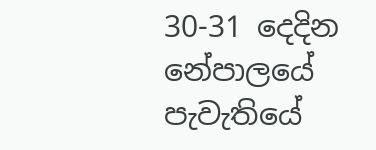30-31 දෙදින නේපාලයේ පැවැතියේ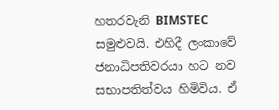හතරවැනි BIMSTEC සමුළුවයි. එහිදී ලංකාවේ ජනාධිපතිවරයා හට නව සභාපතිත්වය හිමිවිය. ඒ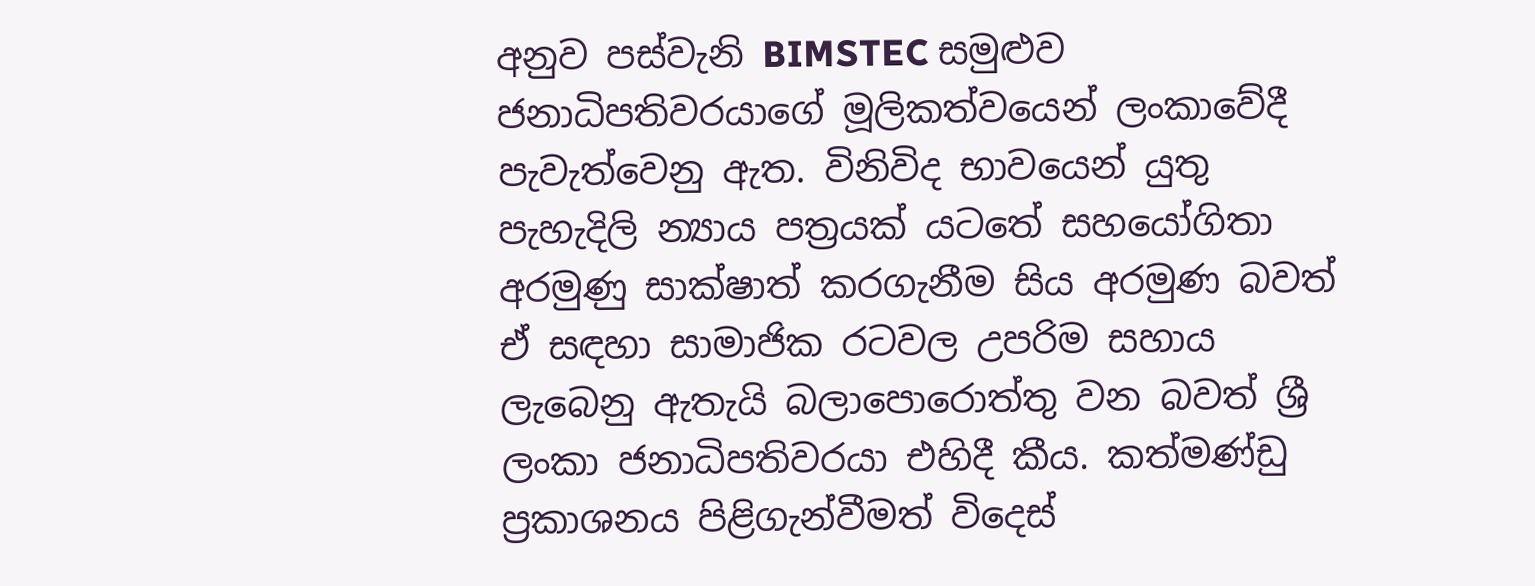අනුව පස්වැනි BIMSTEC සමුළුව ජනාධිපතිවරයාගේ මූලිකත්වයෙන් ලංකාවේදී පැවැත්වෙනු ඇත. විනිවිද භාවයෙන් යුතු පැහැදිලි න්‍යාය පත්‍රයක් යටතේ සහයෝගිතා අරමුණු සාක්ෂාත් කරගැනීම සිය අරමුණ බවත් ඒ සඳහා සාමාජික රටවල උපරිම සහාය ලැබෙනු ඇතැයි බලාපොරොත්තු වන බවත් ශ්‍රී ලංකා ජනාධිපතිවරයා එහිදී කීය. කත්මණ්ඩු ප්‍රකාශනය පිළිගැන්වීමත් විදෙස්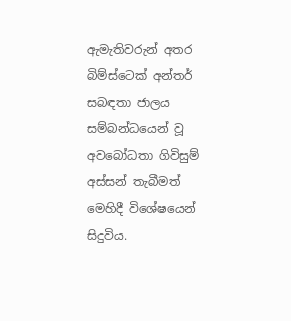ඇමැතිවරුන් අතර බිම්ස්ටෙක් අන්තර් සබඳතා ජාලය සම්බන්ධයෙන් වූ අවබෝධතා ගිවිසුම් අස්සන් තැබීමත් මෙහිදී විශේෂයෙන් සිදුවිය.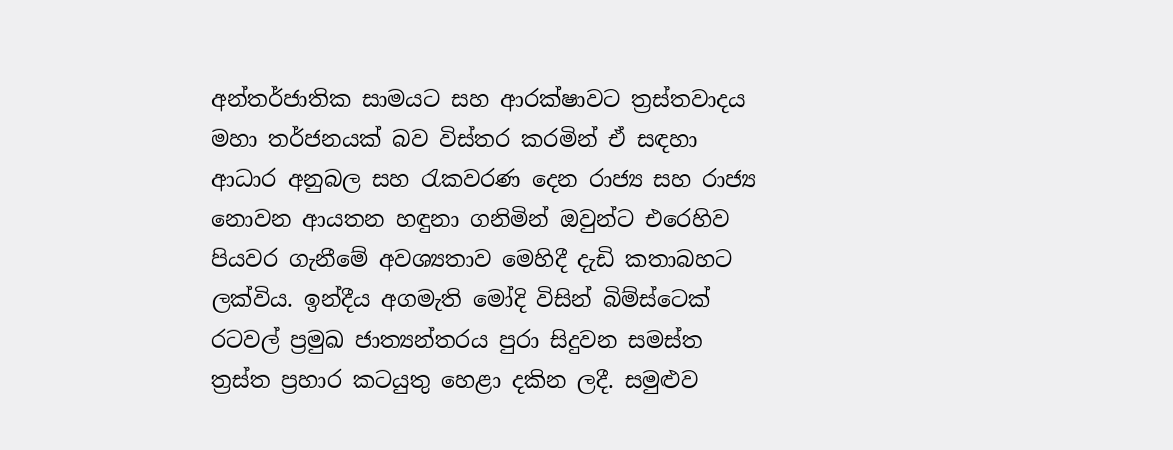අන්තර්ජාතික සාමයට සහ ආරක්ෂාවට ත්‍රස්තවාදය මහා තර්ජනයක් බව විස්තර කරමින් ඒ සඳහා ආධාර අනුබල සහ රැකවරණ දෙන රාජ්‍ය සහ රාජ්‍ය නොවන ආයතන හඳුනා ගනිමින් ඔවුන්ට එරෙහිව පියවර ගැනීමේ අවශ්‍යතාව මෙහිදී දැඩි කතාබහට ලක්විය. ඉන්දීය අගමැති මෝදි විසින් බිම්ස්ටෙක් රටවල් ප්‍රමුඛ ජාත්‍යන්තරය පුරා සිදුවන සමස්ත ත්‍රස්ත ප්‍රහාර කටයුතු හෙළා දකින ලදී. සමුළුව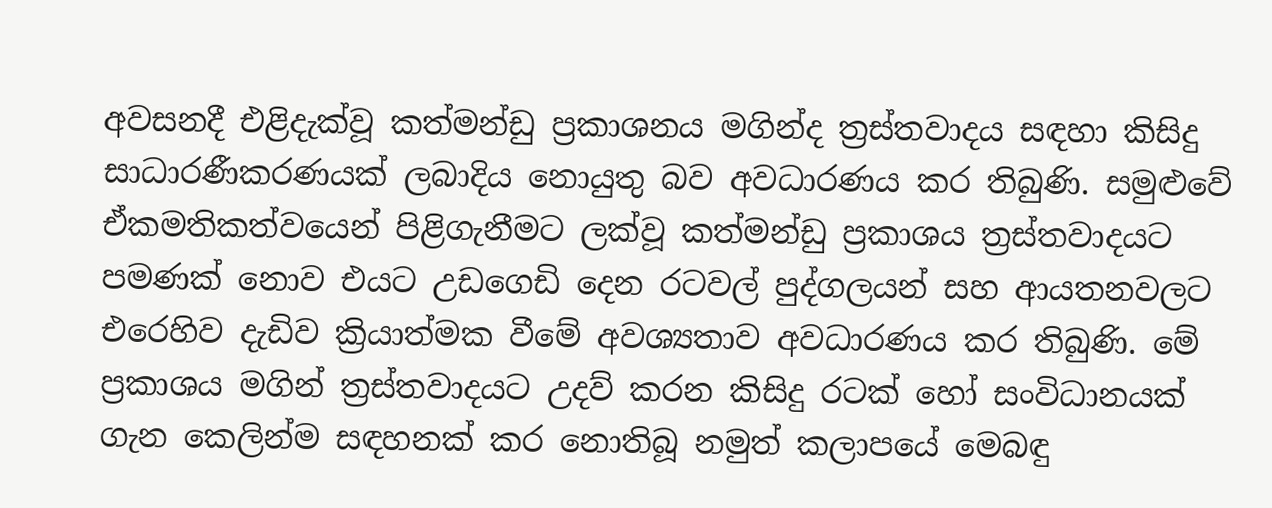අවසනදී එළිදැක්වූ කත්මන්ඩු ප්‍රකාශනය මගින්ද ත්‍රස්තවාදය සඳහා කිසිදු සාධාරණීකරණයක් ලබාදිය නොයුතු බව අවධාරණය කර තිබුණි. සමුළුවේ ඒකමතිකත්වයෙන් පිළිගැනීමට ලක්වූ කත්මන්ඩු ප්‍රකාශය ත්‍රස්තවාදයට පමණක් නොව එයට උඩගෙඩි දෙන රටවල් පුද්ගලයන් සහ ආයතනවලට එරෙහිව දැඩිව ක්‍රියාත්මක වීමේ අවශ්‍යතාව අවධාරණය කර තිබුණි. මේ ප්‍රකාශය මගින් ත්‍රස්තවාදයට උදව් කරන කිසිදු රටක් හෝ සංවිධානයක් ගැන කෙලින්ම සඳහනක් කර නොතිබූ නමුත් කලාපයේ මෙබඳු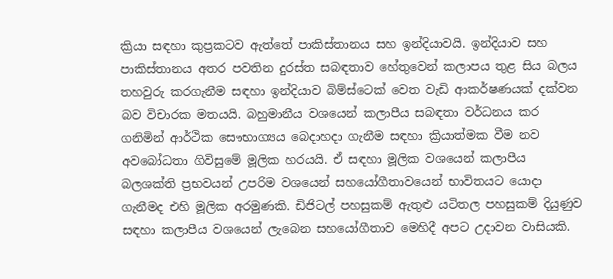ක්‍රියා සඳහා කුප්‍රකටව ඇත්තේ පාකිස්තානය සහ ඉන්දියාවයි. ඉන්දියාව සහ පාකිස්තානය අතර පවතින දුරස්ත සබඳතාව හේතුවෙන් කලාපය තුළ සිය බලය තහවුරු කරගැනීම සඳහා ඉන්දියාව බිම්ස්ටෙක් වෙත වැඩි ආකර්ෂණයක් දක්වන බව විචාරක මතයයි. බහුමානීය වශයෙන් කලාපීය සබඳතා වර්ධනය කර ගනිමින් ආර්ථික සෞභාග්‍යය බෙදාහදා ගැනීම සඳහා ක්‍රියාත්මක වීම නව අවබෝධතා ගිවිසුමේ මූලික හරයයි. ඒ සඳහා මූලික වශයෙන් කලාපීය බලශක්ති ප්‍රභවයන් උපරිම වශයෙන් සහයෝගීතාවයෙන් භාවිතයට යොදා ගැනීමද එහි මූලික අරමුණකි. ඩිජිටල් පහසුකම් ඇතුළු යටිතල පහසුකම් දියුණුව සඳහා කලාපීය වශයෙන් ලැබෙන සහයෝගීතාව මෙහිදී අපට උදාවන වාසියකි.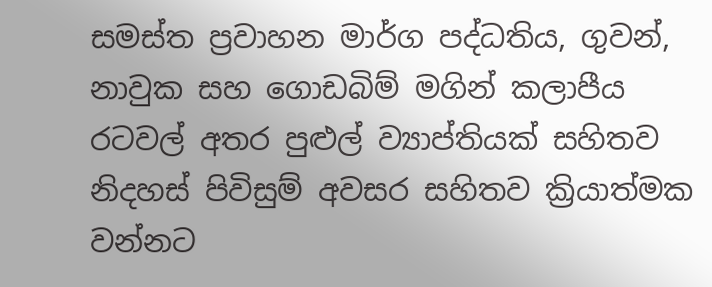සමස්ත ප්‍රවාහන මාර්ග පද්ධතිය, ගුවන්, නාවුක සහ ගොඩබිම් මගින් කලාපීය රටවල් අතර පුළුල් ව්‍යාප්තියක් සහිතව නිදහස් පිවිසුම් අවසර සහිතව ක්‍රියාත්මක වන්නට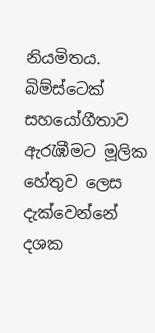නියමිතය. බිම්ස්ටෙක් සහයෝගීතාව ඇරැඹීමට මූලික හේතුව ලෙස දැක්වෙන්නේ දශක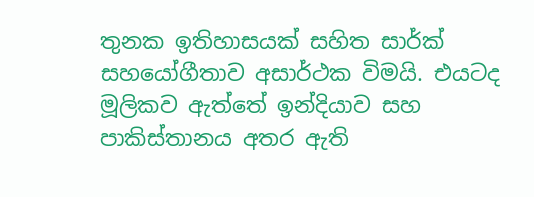තුනක ඉතිහාසයක් සහිත සාර්ක් සහයෝගීතාව අසාර්ථක විමයි. එයටද මූලිකව ඇත්තේ ඉන්දියාව සහ පාකිස්තානය අතර ඇති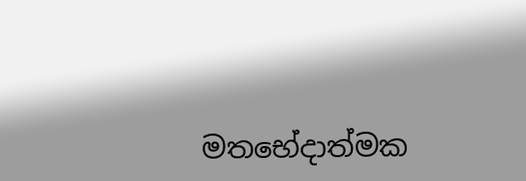මතභේදාත්මක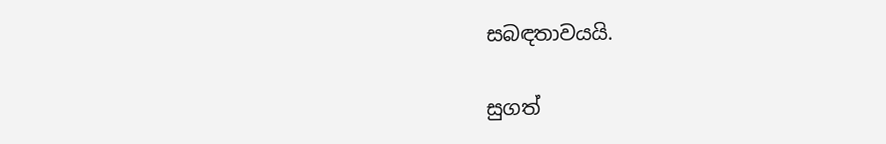සබඳතාවයයි.

සුගත්